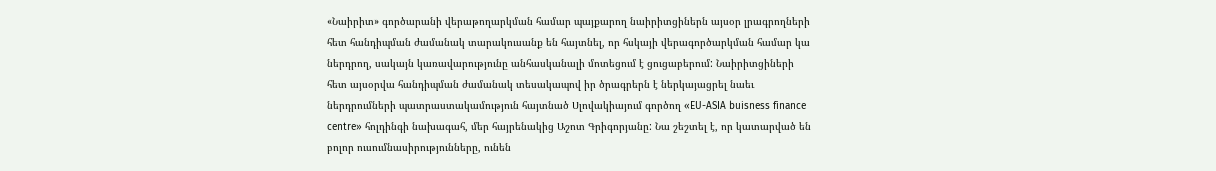«Նաիրիտ» գործարանի վերաթողարկման համար պայքարող նաիրիտցիներն այսօր լրագրողների հետ հանդիպման ժամանակ տարակուսանք են հայտնել, որ հսկայի վերագործարկման համար կա ներդրող, սակայն կառավարությունը անհասկանալի մոտեցում է ցուցաբերում: Նաիրիտցիների հետ այսօրվա հանդիպման ժամանակ տեսակապով իր ծրագրերն է ներկայացրել նաեւ ներդրումների պատրաստակամություն հայտնած Սլովակիայում գործող «EU-ASIA buisness finance centre» հոլդինգի նախագահ, մեր հայրենակից Աշոտ Գրիգորյանը: Նա շեշտել է, որ կատարված են բոլոր ուսումնասիրությունները, ունեն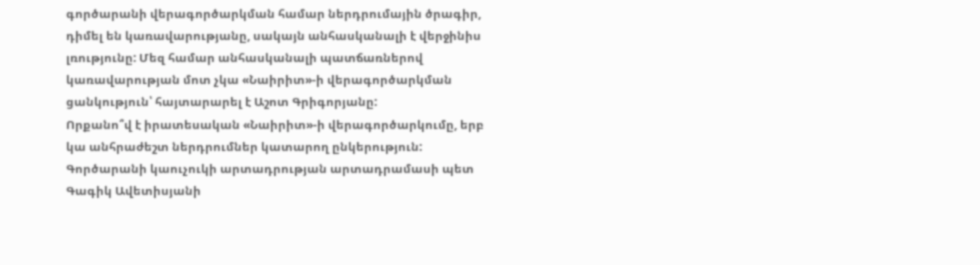գործարանի վերագործարկման համար ներդրումային ծրագիր, դիմել են կառավարությանը, սակայն անհասկանալի է վերջինիս լռությունը: Մեզ համար անհասկանալի պատճառներով կառավարության մոտ չկա «Նաիրիտ»-ի վերագործարկման ցանկություն՝ հայտարարել է Աշոտ Գրիգորյանը:
Որքանո՞վ է իրատեսական «Նաիրիտ»-ի վերագործարկումը, երբ կա անհրաժեշտ ներդրումներ կատարող ընկերություն: Գործարանի կաուչուկի արտադրության արտադրամասի պետ Գագիկ Ավետիսյանի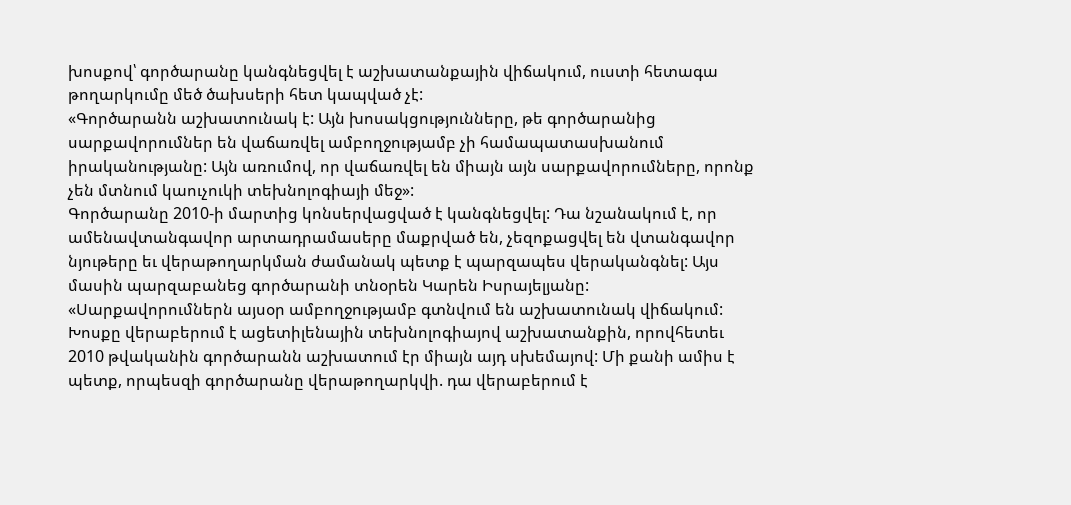խոսքով՝ գործարանը կանգնեցվել է աշխատանքային վիճակում, ուստի հետագա թողարկումը մեծ ծախսերի հետ կապված չէ:
«Գործարանն աշխատունակ է: Այն խոսակցությունները, թե գործարանից սարքավորումներ են վաճառվել ամբողջությամբ չի համապատասխանում իրականությանը: Այն առումով, որ վաճառվել են միայն այն սարքավորումները, որոնք չեն մտնում կաուչուկի տեխնոլոգիայի մեջ»:
Գործարանը 2010-ի մարտից կոնսերվացված է կանգնեցվել: Դա նշանակում է, որ ամենավտանգավոր արտադրամասերը մաքրված են, չեզոքացվել են վտանգավոր նյութերը եւ վերաթողարկման ժամանակ պետք է պարզապես վերականգնել: Այս մասին պարզաբանեց գործարանի տնօրեն Կարեն Իսրայելյանը:
«Սարքավորումներն այսօր ամբողջությամբ գտնվում են աշխատունակ վիճակում: Խոսքը վերաբերում է ացետիլենային տեխնոլոգիայով աշխատանքին, որովհետեւ 2010 թվականին գործարանն աշխատում էր միայն այդ սխեմայով: Մի քանի ամիս է պետք, որպեսզի գործարանը վերաթողարկվի. դա վերաբերում է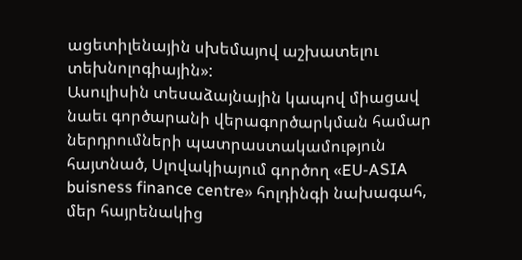ացետիլենային սխեմայով աշխատելու տեխնոլոգիային»:
Ասուլիսին տեսաձայնային կապով միացավ նաեւ գործարանի վերագործարկման համար ներդրումների պատրաստակամություն հայտնած, Սլովակիայում գործող «EU-ASIA buisness finance centre» հոլդինգի նախագահ, մեր հայրենակից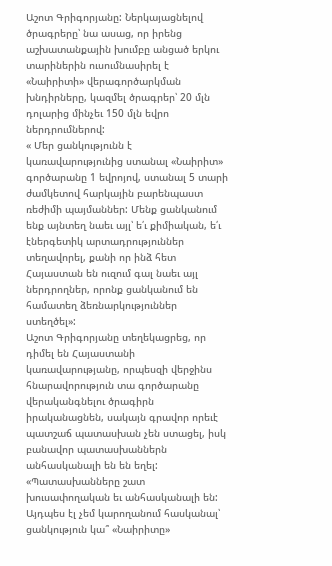Աշոտ Գրիգորյանը: Ներկայացնելով ծրագրերը՝ նա ասաց, որ իրենց աշխատանքային խումբը անցած երկու տարիներին ուսումնասիրել է «Նաիրիտի» վերագործարկման խնդիրները, կազմել ծրագրեր՝ 20 մլն դոլարից մինչեւ 150 մլն եվրո ներդրումներով:
« Մեր ցանկությունն է կառավարությունից ստանալ «Նաիրիտ» գործարանը 1 եվրոյով, ստանալ 5 տարի ժամկետով հարկային բարենպաստ ռեժիմի պայմաններ: Մենք ցանկանում ենք այնտեղ նաեւ այլ՝ ե՛ւ քիմիական, ե՛ւ էներգետիկ արտադրություններ տեղավորել, քանի որ ինձ հետ Հայաստան են ուզում գալ նաեւ այլ ներդրողներ, որոնք ցանկանում են համատեղ ձեռնարկություններ ստեղծել»:
Աշոտ Գրիգորյանը տեղեկացրեց, որ դիմել են Հայաստանի կառավարությանը, որպեսզի վերջինս հնարավորություն տա գործարանը վերականգնելու ծրագիրն իրականացնեն, սակայն գրավոր որեւէ պատշաճ պատասխան չեն ստացել, իսկ բանավոր պատասխաններն անհասկանալի են են եղել:
«Պատասխանները շատ խուսափողական եւ անհասկանալի են: Այդպես էլ չեմ կարողանում հասկանալ՝ ցանկություն կա՞ «Նաիրիտը»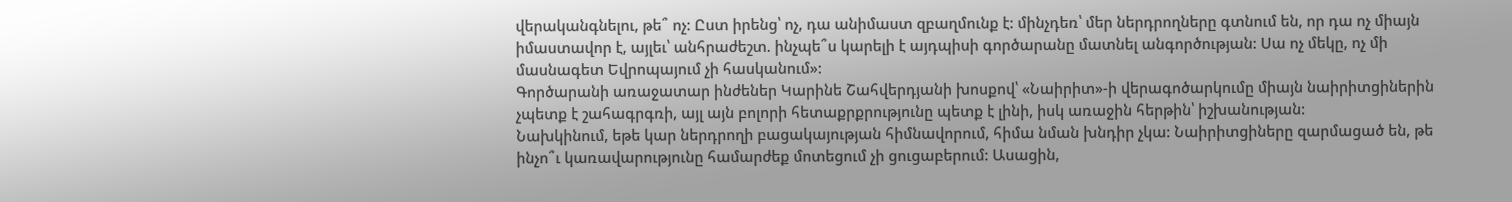վերականգնելու, թե՞ ոչ: Ըստ իրենց՝ ոչ, դա անիմաստ զբաղմունք է: մինչդեռ՝ մեր ներդրողները գտնում են, որ դա ոչ միայն իմաստավոր է, այլեւ՝ անհրաժեշտ. ինչպե՞ս կարելի է այդպիսի գործարանը մատնել անգործության: Սա ոչ մեկը, ոչ մի մասնագետ Եվրոպայում չի հասկանում»:
Գործարանի առաջատար ինժեներ Կարինե Շահվերդյանի խոսքով՝ «Նաիրիտ»-ի վերագոծարկումը միայն նաիրիտցիներին չպետք է շահագրգռի, այլ այն բոլորի հետաքրքրությունը պետք է լինի, իսկ առաջին հերթին՝ իշխանության:
Նախկինում, եթե կար ներդրողի բացակայության հիմնավորում, հիմա նման խնդիր չկա: Նաիրիտցիները զարմացած են, թե ինչո՞ւ կառավարությունը համարժեք մոտեցում չի ցուցաբերում: Ասացին,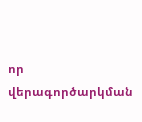որ վերագործարկման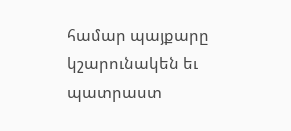համար պայքարը կշարունակեն եւ պատրաստ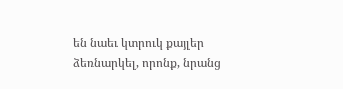են նաեւ կտրուկ քայլեր ձեռնարկել, որոնք, նրանց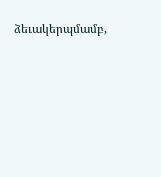ձեւակերպմամբ,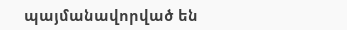պայմանավորված են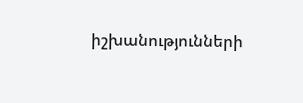իշխանությունների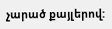չարած քայլերով: